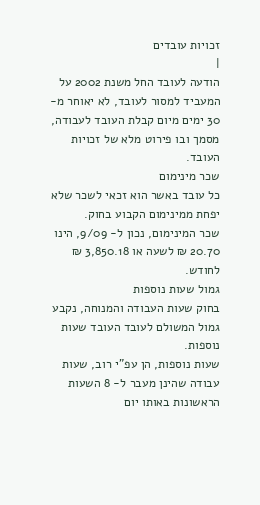זכויות עובדים
|
הודעה לעובד החל משנת 2002 על המעביד למסור לעובד, לא יאוחר מ- 30 ימים מיום קבלת העובד לעבודה, מסמך ובו פירוט מלא של זכויות העובד.
שכר מינימום
כל עובד באשר הוא זכאי לשכר שלא יפחת ממינימום הקבוע בחוק.
שכר המינימום, נכון ל- 9/09, הינו 20.70 ₪ לשעה או 3,850.18 ₪ לחודש.
גמול שעות נוספות
בחוק שעות העבודה והמנוחה, נקבע גמול המשולם לעובד העובד שעות נוספות.
שעות נוספות, הן עפ"י רוב, שעות עבודה שהינן מעבר ל- 8 השעות הראשונות באותו יום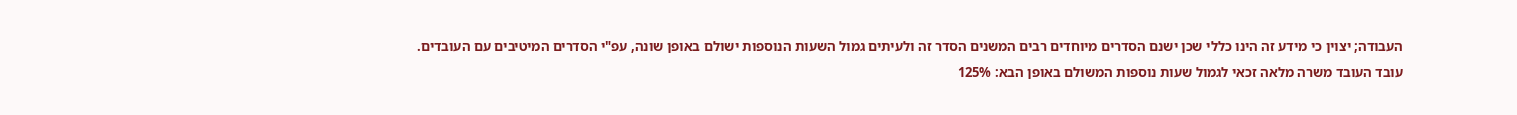העבודה; יצוין כי מידע זה הינו כללי שכן ישנם הסדרים מיוחדים רבים המשנים הסדר זה ולעיתים גמול השעות הנוספות ישולם באופן שונה, עפ"י הסדרים המיטיבים עם העובדים.
עובד העובד משרה מלאה זכאי לגמול שעות נוספות המשולם באופן הבא: 125%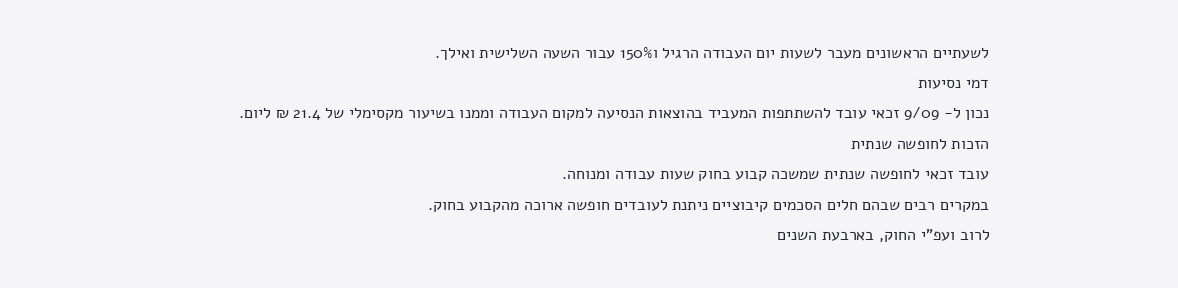לשעתיים הראשונים מעבר לשעות יום העבודה הרגיל ו150% עבור השעה השלישית ואילך.
דמי נסיעות
נכון ל- 9/09 זכאי עובד להשתתפות המעביד בהוצאות הנסיעה למקום העבודה וממנו בשיעור מקסימלי של 21.4 ₪ ליום.
הזכות לחופשה שנתית
עובד זכאי לחופשה שנתית שמשכה קבוע בחוק שעות עבודה ומנוחה.
במקרים רבים שבהם חלים הסכמים קיבוציים ניתנת לעובדים חופשה ארוכה מהקבוע בחוק.
לרוב ועפ"י החוק, בארבעת השנים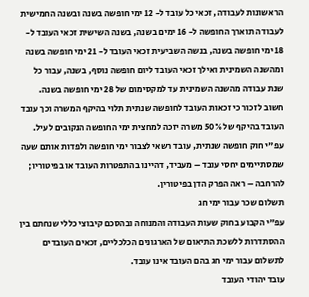הראשונות לעבודה, זכאי כל עובד ל- 12 ימי חופשה בשנה ובשנה החמישית לעבודה תוארך החופשה ל- 16 ימים בשנה, בשנה השישית זכאי העובד ל- 18 ימי חופשה בשנה, בנשה השביעית זכאי העובד ל- 21 ימי חופשה בשנה ומהשנה השמינית ואילך זכאי העובד ליום חופשה נוסף, בשנה, עבור כל שנת עבודה מהשנה השמינית עד למקסימום של 28 ימי חופשה בשנה.
חשוב לזכור כי זכאות העובד לחופשה שנתית תלוי בהיקף המשרה וכך עובד העובד בהיקף של 50% משרה יזכה למחצית ימי החופשה הנקובים לעיל.
עפ"י חוק חופשה שנתית, עובד רשאי לצבור ימי חופשה ולפדות אותם שעה שמסתיימים יחסי עובד – מעביד, דהיינו בהתפטרות העובד או בפיטוריו; להרחבה – ראה הפרק הדן בפיטורין.
תשלום שכר עבור ימי חג
עפ"י הקבוע בחוק שעות העבודה והמנוחה ובהסכם קיבוצי כללי שנחתם בין ההסתדרות ללשכת התיאום של הארגונים הכלכליים, זכאים העובדים לתשלום עבור ימי חג בהם העובד אינו עובד.
עובד יהודי העובד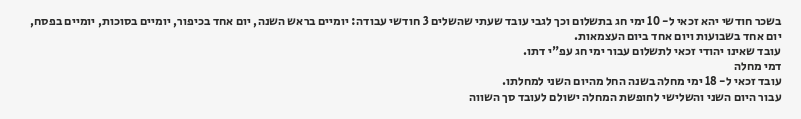בשכר חודשי יהא זכאי ל- 10 ימי חג בתשלום וכך לגבי עובד שעתי שהשלים 3 חודשי עבודה: יומיים בראש השנה, יום אחד בכיפור, יומיים בסוכות, יומיים בפסח, יום אחד בשבועות ויום אחד ביום העצמאות.
עובד שאינו יהודי זכאי לתשלום עבור ימי חג עפ"י דתו.
דמי מחלה
עובד זכאי ל- 18 ימי מחלה בשנה החל מהיום השני למחלתו.
עבור היום השני והשלישי לחופשת המחלה ישולם לעובד סך השווה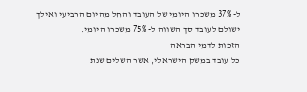ל- 37% משכרו היומי של העובד והחל מהיום הרביעי ואילך ישולם לעובד סך השווה ל- 75% משכרו היומי.
הזכות לדמי הבראה
כל עובד במשק הישראלי, אשר השלים שנת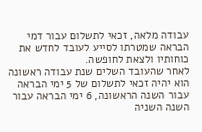עבודה מלאה, זכאי לתשלום עבור דמי הבראה שמטרתו לסייע לעובד לחדש את כוחותיו ולצאת לחופשה.
לאחר שהעובד השלים שנת עבודה ראשונה הוא יהיה זכאי לתשלום של 5 ימי הבראה עבור השנה הראשונה, 6 ימי הבראה עבור השנה השניה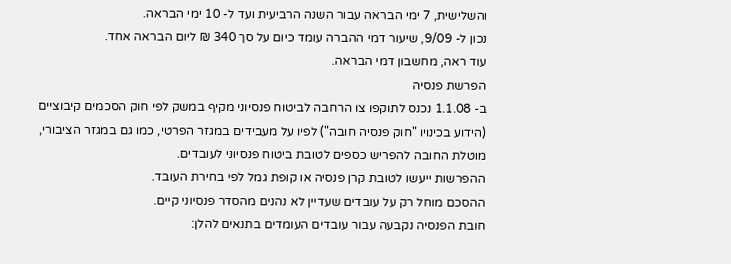והשלישית, 7 ימי הבראה עבור השנה הרביעית ועד ל- 10 ימי הבראה.
נכון ל- 9/09, שיעור דמי ההברה עומד כיום על סך 340 ₪ ליום הבראה אחד.
עוד ראה, מחשבון דמי הבראה.
הפרשת פנסיה
ב- 1.1.08 נכנס לתוקפו צו הרחבה לביטוח פנסיוני מקיף במשק לפי חוק הסכמים קיבוציים (הידוע בכינויו "חוק פנסיה חובה") לפיו על מעבידים במגזר הפרטי, כמו גם במגזר הציבורי, מוטלת החובה להפריש כספים לטובת ביטוח פנסיוני לעובדים.
ההפרשות ייעשו לטובת קרן פנסיה או קופת גמל לפי בחירת העובד.
ההסכם מוחל רק על עובדים שעדיין לא נהנים מהסדר פנסיוני קיים.
חובת הפנסיה נקבעה עבור עובדים העומדים בתנאים להלן: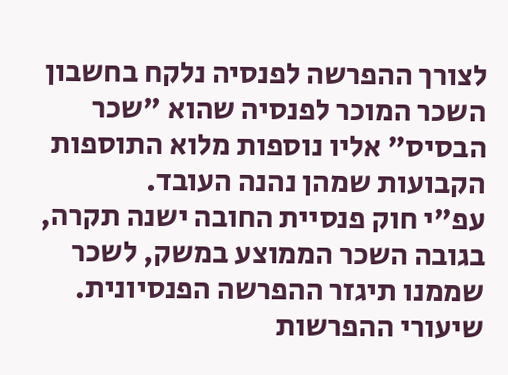לצורך ההפרשה לפנסיה נלקח בחשבון השכר המוכר לפנסיה שהוא "שכר הבסיס" אליו נוספות מלוא התוספות הקבועות שמהן נהנה העובד.
עפ"י חוק פנסיית החובה ישנה תקרה, בגובה השכר הממוצע במשק, לשכר שממנו תיגזר ההפרשה הפנסיונית.
שיעורי ההפרשות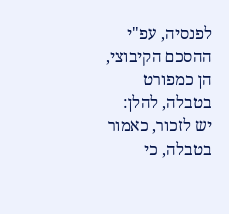לפנסיה, עפ"י ההסכם הקיבוצי, הן כמפורט בטבלה, להלן:
יש לזכור, כאמור בטבלה, כי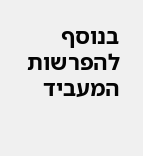בנוסף להפרשות המעביד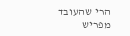הרי שהעובד מפריש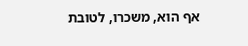אף הוא, משכרו, לטובת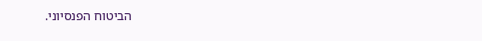הביטוח הפנסיוני.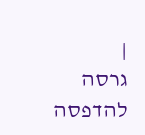|
גרסה להדפסה